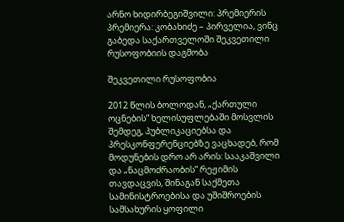არნო ხიდირბეგიშვილი: პრემიერის პრემიერა: კობახიძე – პირველია, ვინც გაბედა საქართველოში შეკვეთილი რუსოფობიის დაგმობა

შეკვეთილი რუსოფობია

2012 წლის ბოლოდან, „ქართული ოცნების“ ხელისუფლებაში მოსვლის შემდეგ, პუბლიკაციებსა და პრესკონფერენციებზე ვაცხადებ, რომ მოდუნების დრო არ არის: სააკაშვილი და „ნაცმოძრაობის“ რეჟიმის თავდაცვის, შინაგან საქმეთა სამინისტროებისა და უშიშროების სამსახურის ყოფილი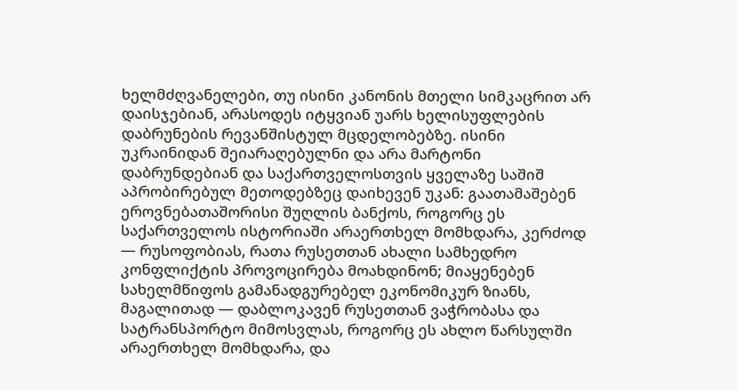ხელმძღვანელები, თუ ისინი კანონის მთელი სიმკაცრით არ დაისჯებიან, არასოდეს იტყვიან უარს ხელისუფლების დაბრუნების რევანშისტულ მცდელობებზე. ისინი უკრაინიდან შეიარაღებულნი და არა მარტონი დაბრუნდებიან და საქართველოსთვის ყველაზე საშიშ აპრობირებულ მეთოდებზეც დაიხევენ უკან: გაათამაშებენ ეროვნებათაშორისი შუღლის ბანქოს, როგორც ეს საქართველოს ისტორიაში არაერთხელ მომხდარა, კერძოდ — რუსოფობიას, რათა რუსეთთან ახალი სამხედრო კონფლიქტის პროვოცირება მოახდინონ; მიაყენებენ სახელმწიფოს გამანადგურებელ ეკონომიკურ ზიანს, მაგალითად — დაბლოკავენ რუსეთთან ვაჭრობასა და სატრანსპორტო მიმოსვლას, როგორც ეს ახლო წარსულში არაერთხელ მომხდარა, და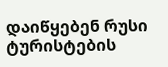დაიწყებენ რუსი ტურისტების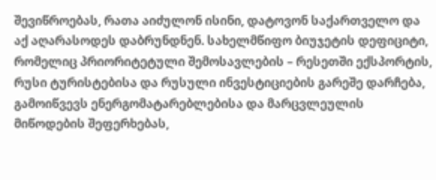შევიწროებას, რათა აიძულონ ისინი, დატოვონ საქართველო და აქ აღარასოდეს დაბრუნდნენ. სახელმწიფო ბიუჯეტის დეფიციტი, რომელიც პრიორიტეტული შემოსავლების – რესეთში ექსპორტის, რუსი ტურისტებისა და რუსული ინვესტიციების გარეშე დარჩება, გამოიწვევს ენერგომატარებლებისა და მარცვლეულის მიწოდების შეფერხებას,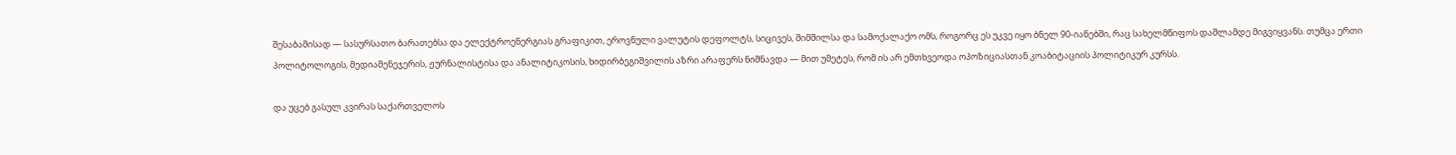შესაბამისად — სასურსათო ბარათებსა და ელექტროენერგიას გრაფიკით, ეროვნული ვალუტის დეფოლტს, სიცივეს, შიმშილსა და სამოქალაქო ომს, როგორც ეს უკვე იყო ბნელ 90-იანებში, რაც სახელმწიფოს დაშლამდე მიგვიყვანს. თუმცა ერთი პოლიტოლოგის, მედიამენეჯერის, ჟურნალისტისა და ანალიტიკოსის, ხიდირბეგიშვილის აზრი არაფერს ნიშნავდა — მით უმეტეს, რომ ის არ ემთხვეოდა ოპოზიციასთან კოაბიტაციის პოლიტიკურ კურსს.

და უცებ გასულ კვირას საქართველოს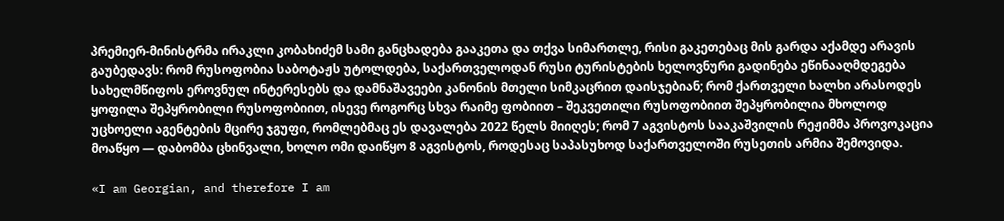პრემიერ-მინისტრმა ირაკლი კობახიძემ სამი განცხადება გააკეთა და თქვა სიმართლე, რისი გაკეთებაც მის გარდა აქამდე არავის გაუბედავს: რომ რუსოფობია საბოტაჟს უტოლდება, საქართველოდან რუსი ტურისტების ხელოვნური გადინება ეწინააღმდეგება სახელმწიფოს ეროვნულ ინტერესებს და დამნაშავეები კანონის მთელი სიმკაცრით დაისჯებიან; რომ ქართველი ხალხი არასოდეს ყოფილა შეპყრობილი რუსოფობიით, ისევე როგორც სხვა რაიმე ფობიით – შეკვეთილი რუსოფობიით შეპყრობილია მხოლოდ უცხოელი აგენტების მცირე ჯგუფი, რომლებმაც ეს დავალება 2022 წელს მიიღეს; რომ 7 აგვისტოს სააკაშვილის რეჟიმმა პროვოკაცია მოაწყო — დაბომბა ცხინვალი, ხოლო ომი დაიწყო 8 აგვისტოს, როდესაც საპასუხოდ საქართველოში რუსეთის არმია შემოვიდა.

«I am Georgian, and therefore I am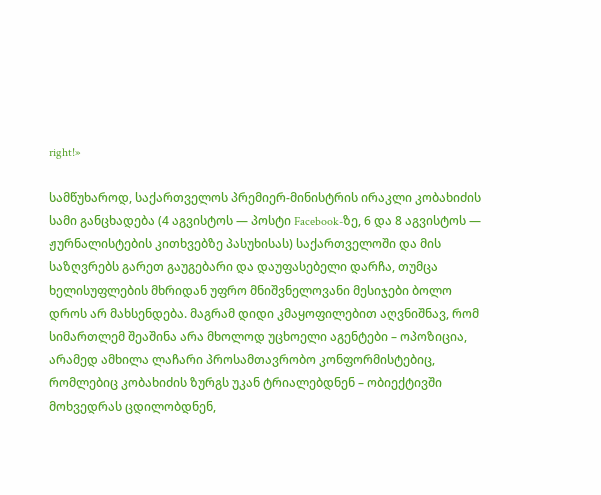right!»

სამწუხაროდ, საქართველოს პრემიერ-მინისტრის ირაკლი კობახიძის სამი განცხადება (4 აგვისტოს — პოსტი Facebook-ზე, 6 და 8 აგვისტოს — ჟურნალისტების კითხვებზე პასუხისას) საქართველოში და მის საზღვრებს გარეთ გაუგებარი და დაუფასებელი დარჩა, თუმცა ხელისუფლების მხრიდან უფრო მნიშვნელოვანი მესიჯები ბოლო დროს არ მახსენდება. მაგრამ დიდი კმაყოფილებით აღვნიშნავ, რომ სიმართლემ შეაშინა არა მხოლოდ უცხოელი აგენტები – ოპოზიცია, არამედ ამხილა ლაჩარი პროსამთავრობო კონფორმისტებიც, რომლებიც კობახიძის ზურგს უკან ტრიალებდნენ – ობიექტივში მოხვედრას ცდილობდნენ,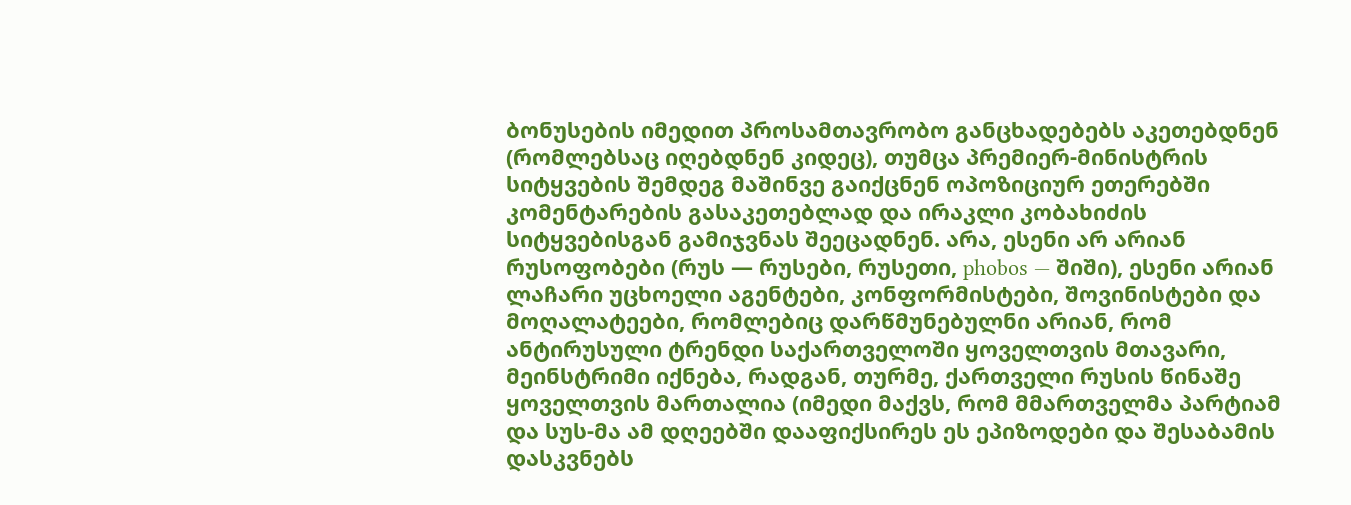ბონუსების იმედით პროსამთავრობო განცხადებებს აკეთებდნენ (რომლებსაც იღებდნენ კიდეც), თუმცა პრემიერ-მინისტრის სიტყვების შემდეგ მაშინვე გაიქცნენ ოპოზიციურ ეთერებში კომენტარების გასაკეთებლად და ირაკლი კობახიძის სიტყვებისგან გამიჯვნას შეეცადნენ. არა, ესენი არ არიან რუსოფობები (რუს — რუსები, რუსეთი, phobos — შიში), ესენი არიან ლაჩარი უცხოელი აგენტები, კონფორმისტები, შოვინისტები და მოღალატეები, რომლებიც დარწმუნებულნი არიან, რომ ანტირუსული ტრენდი საქართველოში ყოველთვის მთავარი, მეინსტრიმი იქნება, რადგან, თურმე, ქართველი რუსის წინაშე ყოველთვის მართალია (იმედი მაქვს, რომ მმართველმა პარტიამ და სუს-მა ამ დღეებში დააფიქსირეს ეს ეპიზოდები და შესაბამის დასკვნებს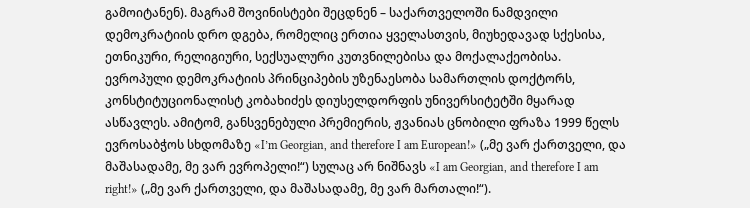გამოიტანენ). მაგრამ შოვინისტები შეცდნენ – საქართველოში ნამდვილი დემოკრატიის დრო დგება, რომელიც ერთია ყველასთვის, მიუხედავად სქესისა, ეთნიკური, რელიგიური, სექსუალური კუთვნილებისა და მოქალაქეობისა. ევროპული დემოკრატიის პრინციპების უზენაესობა სამართლის დოქტორს, კონსტიტუციონალისტ კობახიძეს დიუსელდორფის უნივერსიტეტში მყარად ასწავლეს. ამიტომ, განსვენებული პრემიერის, ჟვანიას ცნობილი ფრაზა 1999 წელს ევროსაბჭოს სხდომაზე «I’m Georgian, and therefore I am European!» („მე ვარ ქართველი, და მაშასადამე, მე ვარ ევროპელი!“) სულაც არ ნიშნავს «I am Georgian, and therefore I am right!» („მე ვარ ქართველი, და მაშასადამე, მე ვარ მართალი!“).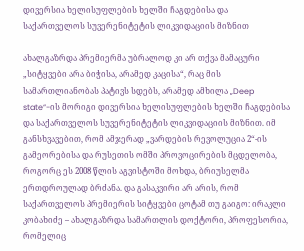დივერსია ხელისუფლების ხელში ჩაგდებისა და საქართველოს სუვერენიტეტის ლიკვიდაციის მიზნით

ახალგაზრდა პრემიერმა უბრალოდ კი არ თქვა მამაცური „სიტყვები არა ბიჭისა, არამედ კაცისა“, რაც მის სამართლიანობას პატივს სდებს, არამედ ამხილა „Deep state“-ის მორიგი დივერსია ხელისუფლების ხელში ჩაგდებისა და საქართველოს სუვერენიტეტის ლიკვიდაციის მიზნით. იმ განსხვავებით, რომ ამჯერად „ვარდების რევოლუცია 2“-ის გამეორებისა და რუსეთის ომში პროვოცირების მცდელობა, როგორც ეს 2008 წლის აგვისტოში მოხდა, ბრიუსელმა ერთდროულად ბრძანა. და გასაკვირი არ არის, რომ საქართველოს პრემიერის სიტყვები ცოტამ თუ გაიგო: ირაკლი კობახიძე – ახალგაზრდა სამართლის დოქტორი, პროფესორია, რომელიც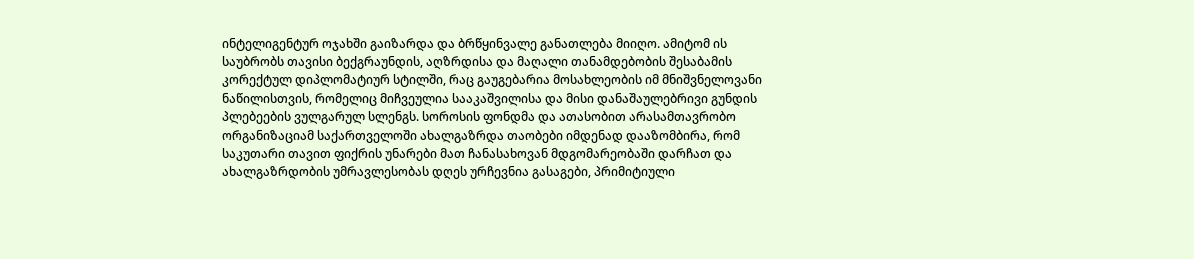ინტელიგენტურ ოჯახში გაიზარდა და ბრწყინვალე განათლება მიიღო. ამიტომ ის საუბრობს თავისი ბექგრაუნდის, აღზრდისა და მაღალი თანამდებობის შესაბამის კორექტულ დიპლომატიურ სტილში, რაც გაუგებარია მოსახლეობის იმ მნიშვნელოვანი ნაწილისთვის, რომელიც მიჩვეულია სააკაშვილისა და მისი დანაშაულებრივი გუნდის პლებეების ვულგარულ სლენგს. სოროსის ფონდმა და ათასობით არასამთავრობო ორგანიზაციამ საქართველოში ახალგაზრდა თაობები იმდენად დააზომბირა, რომ საკუთარი თავით ფიქრის უნარები მათ ჩანასახოვან მდგომარეობაში დარჩათ და ახალგაზრდობის უმრავლესობას დღეს ურჩევნია გასაგები, პრიმიტიული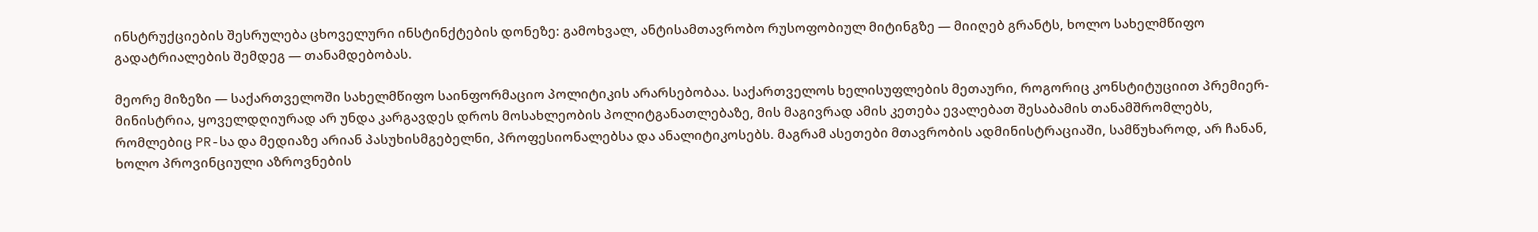ინსტრუქციების შესრულება ცხოველური ინსტინქტების დონეზე: გამოხვალ, ანტისამთავრობო რუსოფობიულ მიტინგზე — მიიღებ გრანტს, ხოლო სახელმწიფო გადატრიალების შემდეგ — თანამდებობას.

მეორე მიზეზი — საქართველოში სახელმწიფო საინფორმაციო პოლიტიკის არარსებობაა. საქართველოს ხელისუფლების მეთაური, როგორიც კონსტიტუციით პრემიერ-მინისტრია, ყოველდღიურად არ უნდა კარგავდეს დროს მოსახლეობის პოლიტგანათლებაზე, მის მაგივრად ამის კეთება ევალებათ შესაბამის თანამშრომლებს, რომლებიც PR-სა და მედიაზე არიან პასუხისმგებელნი, პროფესიონალებსა და ანალიტიკოსებს. მაგრამ ასეთები მთავრობის ადმინისტრაციაში, სამწუხაროდ, არ ჩანან, ხოლო პროვინციული აზროვნების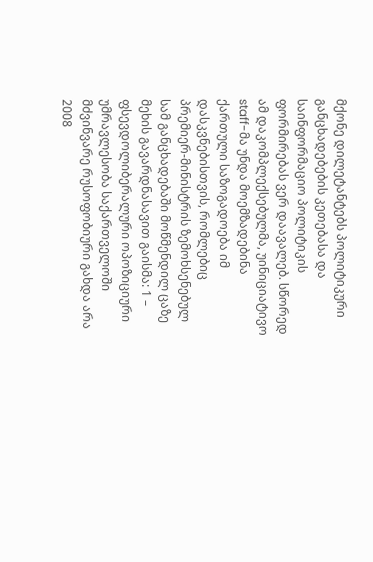მქონე დილეტანტებს პოლიტიკური განცხადებების კეთებასა და საინფორმაციო პოლიტიკის ფორმირებას ვერ დაავალებ. სწორედ ამ დაკომპლექსებულმა, უინიციატივო staff-მა უნდა მოემზადებინა ქართული საზოგადოება იმ დასკვნებისთვის, რომლებიც პრემიერ-მინისტრის ზემოხსენებულ სამ განცხადებაში მოწმენდილ ცაზე მეხის გავარდნასავით გაისმა: 1 – ფსევდოლიბერალური ოპოზიციური უმრავლესობა საქართველოში მძვინვარე რუსოფობიური გახდა არა 2008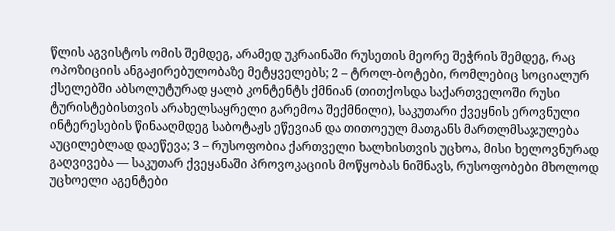წლის აგვისტოს ომის შემდეგ, არამედ უკრაინაში რუსეთის მეორე შეჭრის შემდეგ, რაც ოპოზიციის ანგაჟირებულობაზე მეტყველებს; 2 – ტროლ-ბოტები, რომლებიც სოციალურ ქსელებში აბსოლუტურად ყალბ კონტენტს ქმნიან (თითქოსდა საქართველოში რუსი ტურისტებისთვის არახელსაყრელი გარემოა შექმნილი), საკუთარი ქვეყნის ეროვნული ინტერესების წინააღმდეგ საბოტაჟს ეწევიან და თითოეულ მათგანს მართლმსაჯულება აუცილებლად დაეწევა; 3 – რუსოფობია ქართველი ხალხისთვის უცხოა, მისი ხელოვნურად გაღვივება — საკუთარ ქვეყანაში პროვოკაციის მოწყობას ნიშნავს, რუსოფობები მხოლოდ უცხოელი აგენტები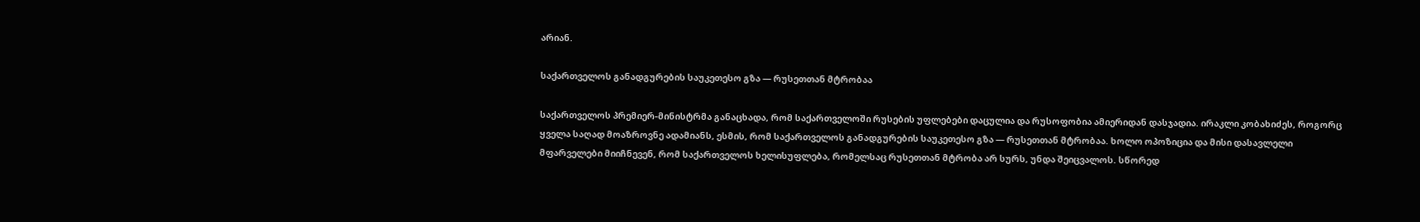არიან.

საქართველოს განადგურების საუკეთესო გზა — რუსეთთან მტრობაა

საქართველოს პრემიერ-მინისტრმა განაცხადა, რომ საქართველოში რუსების უფლებები დაცულია და რუსოფობია ამიერიდან დასჯადია. ირაკლი კობახიძეს, როგორც ყველა საღად მოაზროვნე ადამიანს, ესმის, რომ საქართველოს განადგურების საუკეთესო გზა — რუსეთთან მტრობაა. ხოლო ოპოზიცია და მისი დასავლელი მფარველები მიიჩნევენ, რომ საქართველოს ხელისუფლება, რომელსაც რუსეთთან მტრობა არ სურს, უნდა შეიცვალოს. სწორედ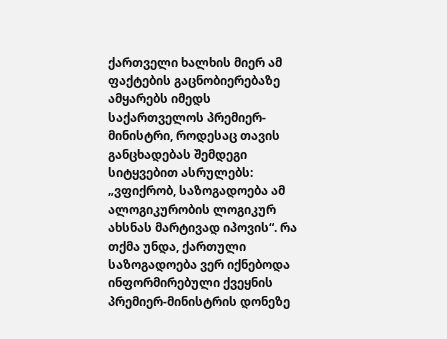ქართველი ხალხის მიერ ამ ფაქტების გაცნობიერებაზე ამყარებს იმედს საქართველოს პრემიერ-მინისტრი, როდესაც თავის განცხადებას შემდეგი სიტყვებით ასრულებს: „ვფიქრობ, საზოგადოება ამ ალოგიკურობის ლოგიკურ ახსნას მარტივად იპოვის“. რა თქმა უნდა, ქართული საზოგადოება ვერ იქნებოდა ინფორმირებული ქვეყნის პრემიერ-მინისტრის დონეზე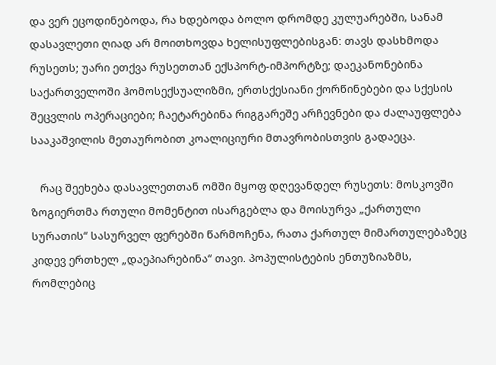და ვერ ეცოდინებოდა, რა ხდებოდა ბოლო დრომდე კულუარებში, სანამ დასავლეთი ღიად არ მოითხოვდა ხელისუფლებისგან: თავს დასხმოდა რუსეთს; უარი ეთქვა რუსეთთან ექსპორტ-იმპორტზე; დაეკანონებინა საქართველოში ჰომოსექსუალიზმი, ერთსქესიანი ქორწინებები და სქესის შეცვლის ოპერაციები; ჩაეტარებინა რიგგარეშე არჩევნები და ძალაუფლება სააკაშვილის მეთაურობით კოალიციური მთავრობისთვის გადაეცა.

   რაც შეეხება დასავლეთთან ომში მყოფ დღევანდელ რუსეთს: მოსკოვში ზოგიერთმა რთული მომენტით ისარგებლა და მოისურვა „ქართული სურათის“ სასურველ ფერებში წარმოჩენა, რათა ქართულ მიმართულებაზეც კიდევ ერთხელ „დაეპიარებინა“ თავი. პოპულისტების ენთუზიაზმს, რომლებიც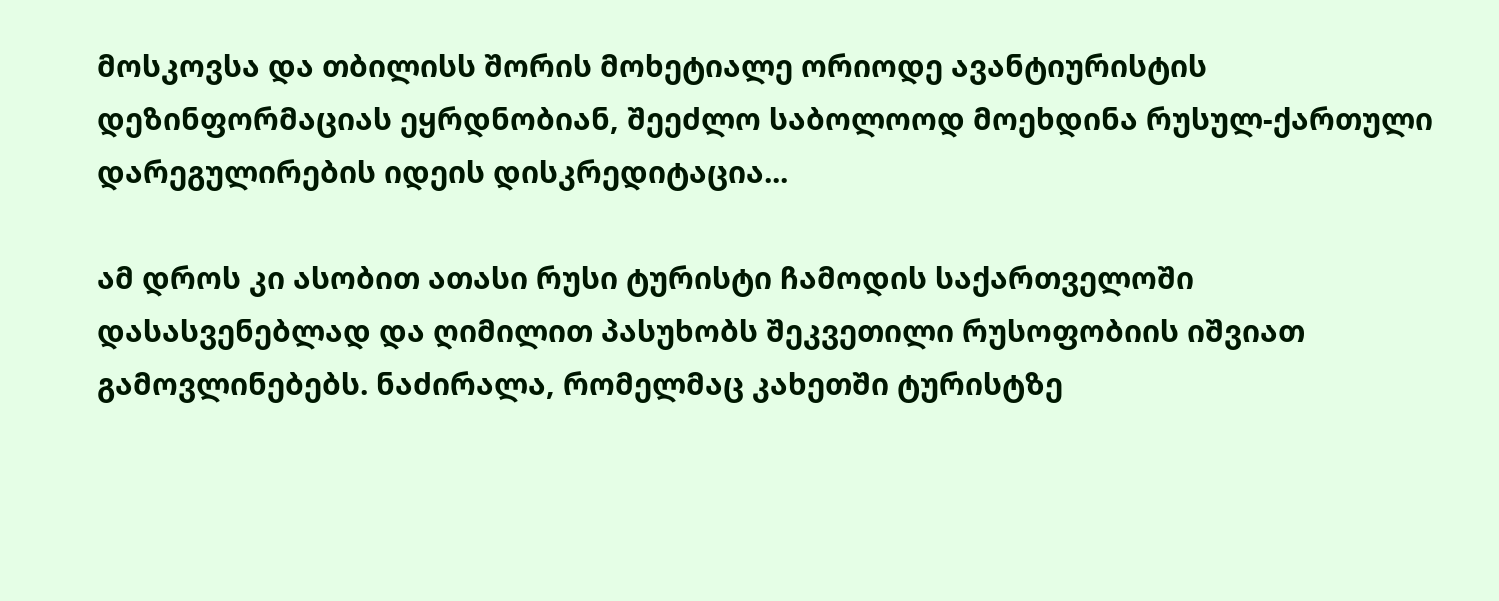მოსკოვსა და თბილისს შორის მოხეტიალე ორიოდე ავანტიურისტის დეზინფორმაციას ეყრდნობიან, შეეძლო საბოლოოდ მოეხდინა რუსულ-ქართული დარეგულირების იდეის დისკრედიტაცია...

ამ დროს კი ასობით ათასი რუსი ტურისტი ჩამოდის საქართველოში დასასვენებლად და ღიმილით პასუხობს შეკვეთილი რუსოფობიის იშვიათ გამოვლინებებს. ნაძირალა, რომელმაც კახეთში ტურისტზე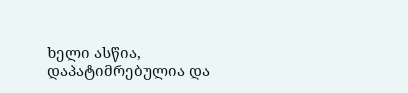ხელი ასწია, დაპატიმრებულია და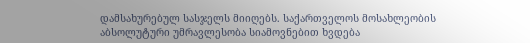დამსახურებულ სასჯელს მიიღებს. საქართველოს მოსახლეობის აბსოლუტური უმრავლესობა სიამოვნებით ხვდება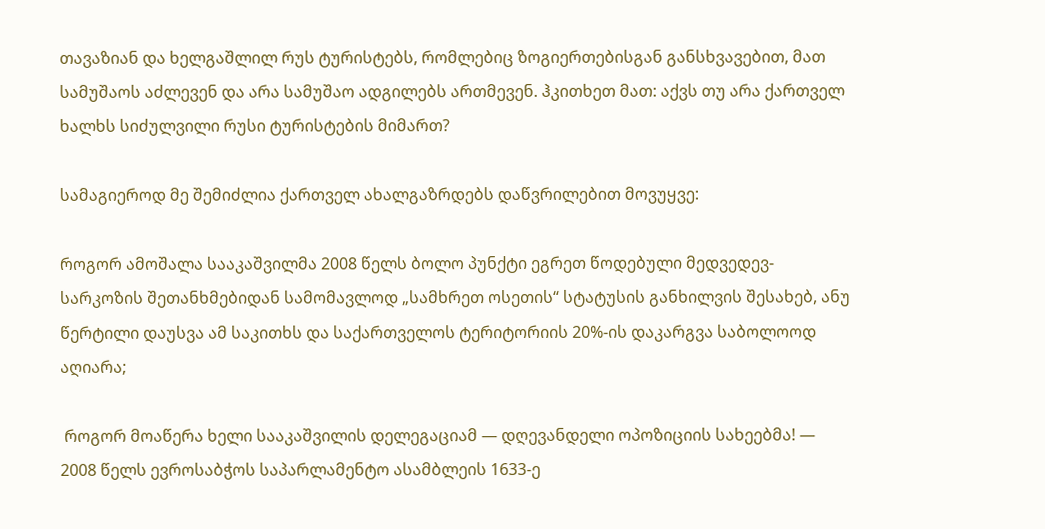თავაზიან და ხელგაშლილ რუს ტურისტებს, რომლებიც ზოგიერთებისგან განსხვავებით, მათ სამუშაოს აძლევენ და არა სამუშაო ადგილებს ართმევენ. ჰკითხეთ მათ: აქვს თუ არა ქართველ ხალხს სიძულვილი რუსი ტურისტების მიმართ?

სამაგიეროდ მე შემიძლია ქართველ ახალგაზრდებს დაწვრილებით მოვუყვე:

როგორ ამოშალა სააკაშვილმა 2008 წელს ბოლო პუნქტი ეგრეთ წოდებული მედვედევ-სარკოზის შეთანხმებიდან სამომავლოდ „სამხრეთ ოსეთის“ სტატუსის განხილვის შესახებ, ანუ წერტილი დაუსვა ამ საკითხს და საქართველოს ტერიტორიის 20%-ის დაკარგვა საბოლოოდ აღიარა;

 როგორ მოაწერა ხელი სააკაშვილის დელეგაციამ — დღევანდელი ოპოზიციის სახეებმა! — 2008 წელს ევროსაბჭოს საპარლამენტო ასამბლეის 1633-ე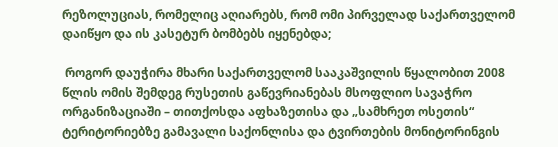რეზოლუციას, რომელიც აღიარებს, რომ ომი პირველად საქართველომ დაიწყო და ის კასეტურ ბომბებს იყენებდა;

 როგორ დაუჭირა მხარი საქართველომ სააკაშვილის წყალობით 2008 წლის ომის შემდეგ რუსეთის გაწევრიანებას მსოფლიო სავაჭრო ორგანიზაციაში – თითქოსდა აფხაზეთისა და „სამხრეთ ოსეთის“ ტერიტორიებზე გამავალი საქონლისა და ტვირთების მონიტორინგის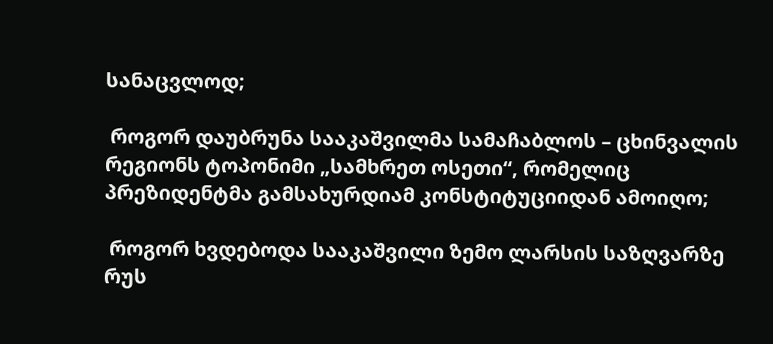სანაცვლოდ;

 როგორ დაუბრუნა სააკაშვილმა სამაჩაბლოს – ცხინვალის რეგიონს ტოპონიმი „სამხრეთ ოსეთი“, რომელიც პრეზიდენტმა გამსახურდიამ კონსტიტუციიდან ამოიღო;

 როგორ ხვდებოდა სააკაშვილი ზემო ლარსის საზღვარზე რუს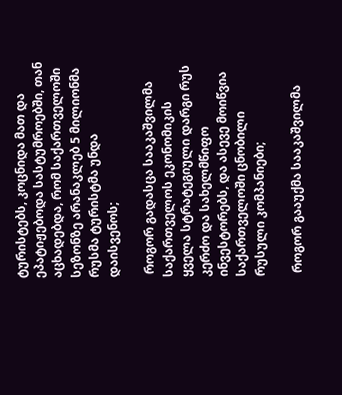ტურისტებს, კოცნიდა მათ და ეპატიჟებოდა სასტუმროებში, თან აცხადებდა, რომ საქართველოში სეზონზე არანაკლებ 5 მილიონმა რუსმა ტურისტმა უნდა დაისვენოს;

 როგორ გადასცა სააკაშვილმა საქართველოს ეკონომიკის ყველა სტრატეგიული დარგი რუს კერძო და სახელმწიფო ინვესტორებს, და ასევე მოიწვია საქართველოში ცნობილი რუსული კომპანიები;

 როგორ გააუქმა სააკაშვილმა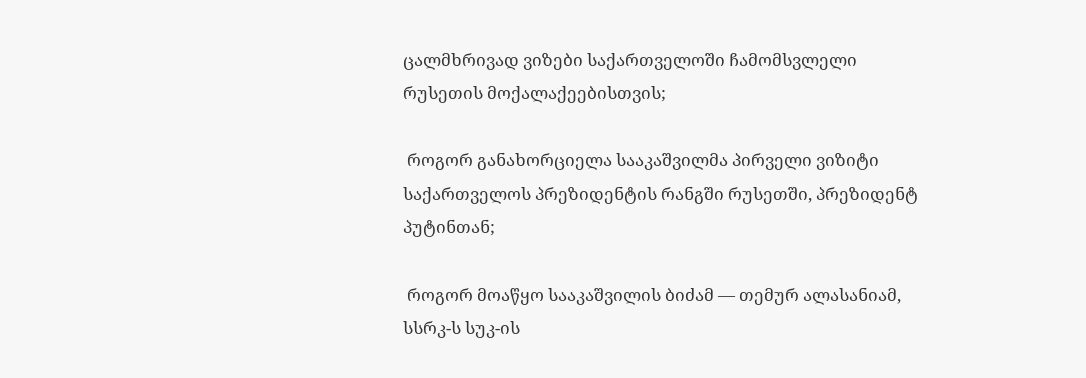ცალმხრივად ვიზები საქართველოში ჩამომსვლელი რუსეთის მოქალაქეებისთვის;

 როგორ განახორციელა სააკაშვილმა პირველი ვიზიტი საქართველოს პრეზიდენტის რანგში რუსეთში, პრეზიდენტ პუტინთან;

 როგორ მოაწყო სააკაშვილის ბიძამ — თემურ ალასანიამ, სსრკ-ს სუკ-ის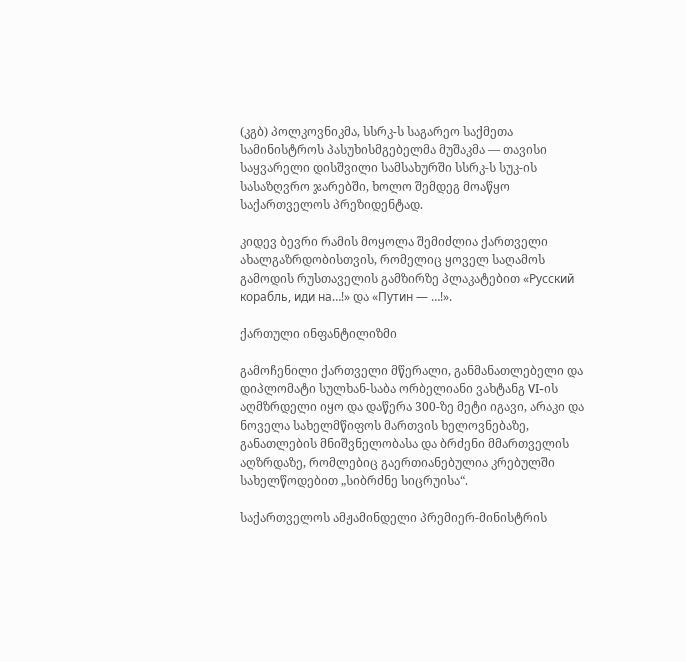(კგბ) პოლკოვნიკმა, სსრკ-ს საგარეო საქმეთა სამინისტროს პასუხისმგებელმა მუშაკმა — თავისი საყვარელი დისშვილი სამსახურში სსრკ-ს სუკ-ის სასაზღვრო ჯარებში, ხოლო შემდეგ მოაწყო საქართველოს პრეზიდენტად.

კიდევ ბევრი რამის მოყოლა შემიძლია ქართველი ახალგაზრდობისთვის, რომელიც ყოველ საღამოს გამოდის რუსთაველის გამზირზე პლაკატებით «Русский корабль, иди на…!» და «Путин — …!».

ქართული ინფანტილიზმი

გამოჩენილი ქართველი მწერალი, განმანათლებელი და დიპლომატი სულხან-საბა ორბელიანი ვახტანგ VI-ის აღმზრდელი იყო და დაწერა 300-ზე მეტი იგავი, არაკი და ნოველა სახელმწიფოს მართვის ხელოვნებაზე, განათლების მნიშვნელობასა და ბრძენი მმართველის აღზრდაზე, რომლებიც გაერთიანებულია კრებულში სახელწოდებით „სიბრძნე სიცრუისა“.

საქართველოს ამჟამინდელი პრემიერ-მინისტრის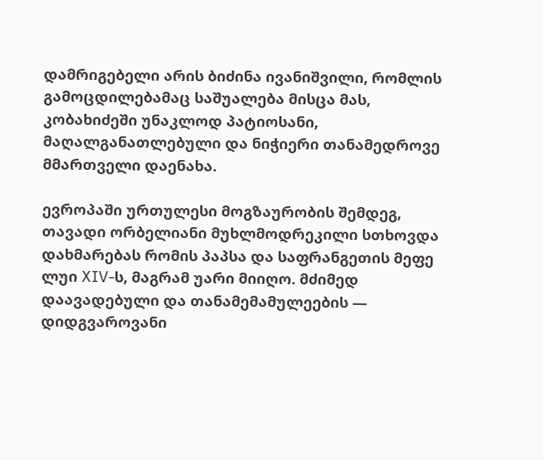დამრიგებელი არის ბიძინა ივანიშვილი, რომლის გამოცდილებამაც საშუალება მისცა მას, კობახიძეში უნაკლოდ პატიოსანი, მაღალგანათლებული და ნიჭიერი თანამედროვე მმართველი დაენახა.

ევროპაში ურთულესი მოგზაურობის შემდეგ, თავადი ორბელიანი მუხლმოდრეკილი სთხოვდა დახმარებას რომის პაპსა და საფრანგეთის მეფე ლუი XIV-ს, მაგრამ უარი მიიღო. მძიმედ დაავადებული და თანამემამულეების — დიდგვაროვანი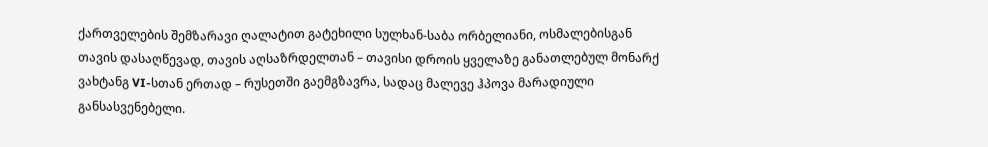ქართველების შემზარავი ღალატით გატეხილი სულხან-საბა ორბელიანი, ოსმალებისგან თავის დასაღწევად, თავის აღსაზრდელთან – თავისი დროის ყველაზე განათლებულ მონარქ ვახტანგ VI-სთან ერთად – რუსეთში გაემგზავრა, სადაც მალევე ჰპოვა მარადიული განსასვენებელი.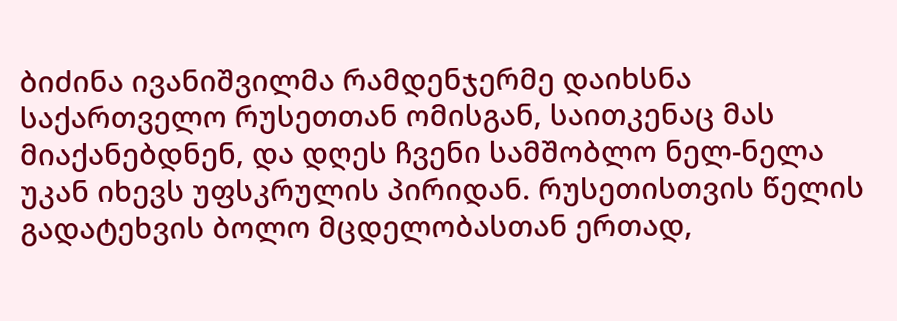ბიძინა ივანიშვილმა რამდენჯერმე დაიხსნა საქართველო რუსეთთან ომისგან, საითკენაც მას მიაქანებდნენ, და დღეს ჩვენი სამშობლო ნელ-ნელა უკან იხევს უფსკრულის პირიდან. რუსეთისთვის წელის გადატეხვის ბოლო მცდელობასთან ერთად,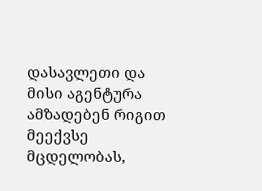დასავლეთი და მისი აგენტურა ამზადებენ რიგით მეექვსე მცდელობას,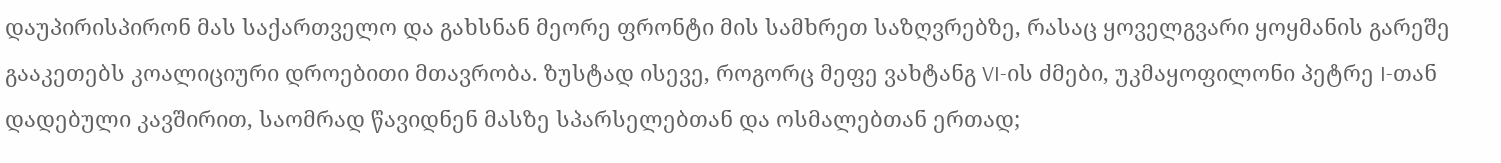დაუპირისპირონ მას საქართველო და გახსნან მეორე ფრონტი მის სამხრეთ საზღვრებზე, რასაც ყოველგვარი ყოყმანის გარეშე გააკეთებს კოალიციური დროებითი მთავრობა. ზუსტად ისევე, როგორც მეფე ვახტანგ VI-ის ძმები, უკმაყოფილონი პეტრე I-თან დადებული კავშირით, საომრად წავიდნენ მასზე სპარსელებთან და ოსმალებთან ერთად;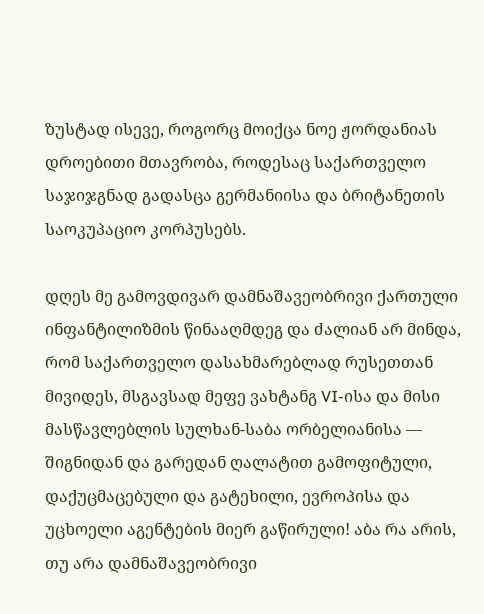ზუსტად ისევე, როგორც მოიქცა ნოე ჟორდანიას დროებითი მთავრობა, როდესაც საქართველო საჯიჯგნად გადასცა გერმანიისა და ბრიტანეთის საოკუპაციო კორპუსებს.

დღეს მე გამოვდივარ დამნაშავეობრივი ქართული ინფანტილიზმის წინააღმდეგ და ძალიან არ მინდა, რომ საქართველო დასახმარებლად რუსეთთან მივიდეს, მსგავსად მეფე ვახტანგ VI-ისა და მისი მასწავლებლის სულხან-საბა ორბელიანისა — შიგნიდან და გარედან ღალატით გამოფიტული, დაქუცმაცებული და გატეხილი, ევროპისა და უცხოელი აგენტების მიერ გაწირული! აბა რა არის, თუ არა დამნაშავეობრივი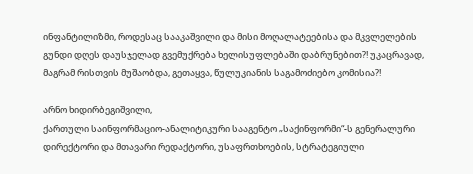ინფანტილიზმი, როდესაც სააკაშვილი და მისი მოღალატეებისა და მკვლელების გუნდი დღეს დაუსჯელად გვემუქრება ხელისუფლებაში დაბრუნებით?! უკაცრავად, მაგრამ რისთვის მუშაობდა, გეთაყვა, წულუკიანის საგამოძიებო კომისია?!

არნო ხიდირბეგიშვილი,
ქართული საინფორმაციო-ანალიტიკური სააგენტო „საქინფორმი“-ს გენერალური დირექტორი და მთავარი რედაქტორი, უსაფრთხოების, სტრატეგიული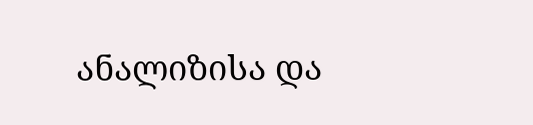ანალიზისა და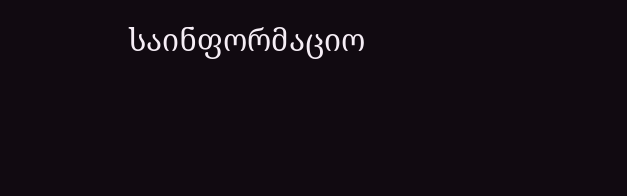საინფორმაციო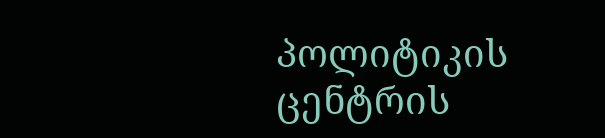პოლიტიკის ცენტრის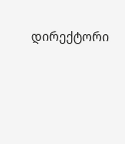დირექტორი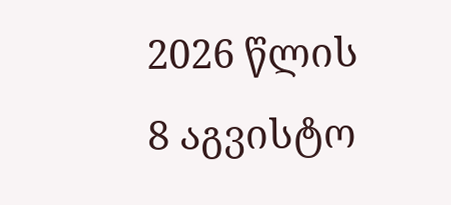2026 წლის 8 აგვისტო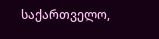საქართველო,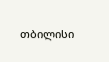თბილისი